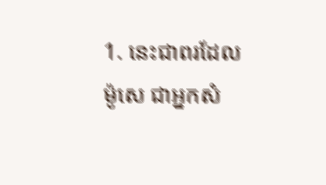1. នេះជាពរដែលម៉ូសេ ជាអ្នកសំ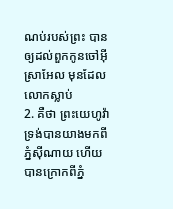ណប់របស់ព្រះ បានឲ្យដល់ពួកកូនចៅអ៊ីស្រាអែល មុនដែលលោកស្លាប់
2. គឺថា ព្រះយេហូវ៉ាទ្រង់បានយាងមកពីភ្នំស៊ីណាយ ហើយបានក្រោកពីភ្នំ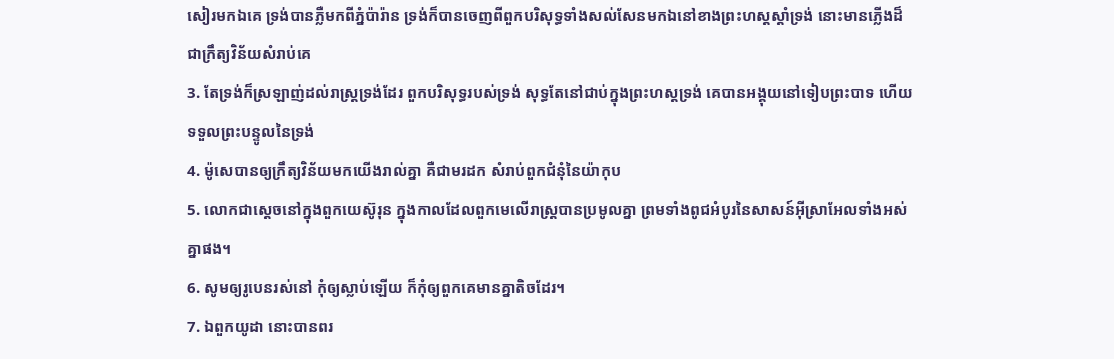សៀរមកឯគេ ទ្រង់បានភ្លឺមកពីភ្នំប៉ារ៉ាន ទ្រង់ក៏បានចេញពីពួកបរិសុទ្ធទាំងសល់សែនមកឯនៅខាងព្រះហស្តស្តាំទ្រង់ នោះមានភ្លើងដ៏ជាក្រឹត្យវិន័យសំរាប់គេ
3. តែទ្រង់ក៏ស្រឡាញ់ដល់រាស្ត្រទ្រង់ដែរ ពួកបរិសុទ្ធរបស់ទ្រង់ សុទ្ធតែនៅជាប់ក្នុងព្រះហស្តទ្រង់ គេបានអង្គុយនៅទៀបព្រះបាទ ហើយទទួលព្រះបន្ទូលនៃទ្រង់
4. ម៉ូសេបានឲ្យក្រឹត្យវិន័យមកយើងរាល់គ្នា គឺជាមរដក សំរាប់ពួកជំនុំនៃយ៉ាកុប
5. លោកជាស្តេចនៅក្នុងពួកយេស៊ូរុន ក្នុងកាលដែលពួកមេលើរាស្ត្របានប្រមូលគ្នា ព្រមទាំងពូជអំបូរនៃសាសន៍អ៊ីស្រាអែលទាំងអស់គ្នាផង។
6. សូមឲ្យរូបេនរស់នៅ កុំឲ្យស្លាប់ឡើយ ក៏កុំឲ្យពួកគេមានគ្នាតិចដែរ។
7. ឯពួកយូដា នោះបានពរ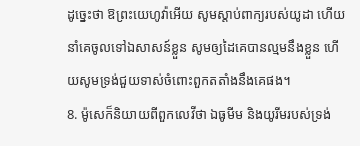ដូច្នេះថា ឱព្រះយេហូវ៉ាអើយ សូមស្តាប់ពាក្យរបស់យូដា ហើយនាំគេចូលទៅឯសាសន៍ខ្លួន សូមឲ្យដៃគេបានល្មមនឹងខ្លួន ហើយសូមទ្រង់ជួយទាស់ចំពោះពួកតតាំងនឹងគេផង។
8. ម៉ូសេក៏និយាយពីពួកលេវីថា ឯធូមីម និងយូរីមរបស់ទ្រង់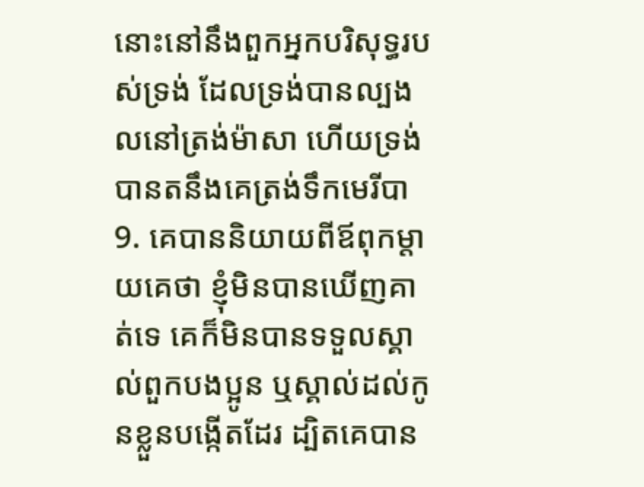នោះនៅនឹងពួកអ្នកបរិសុទ្ធរបស់ទ្រង់ ដែលទ្រង់បានល្បងលនៅត្រង់ម៉ាសា ហើយទ្រង់បានតនឹងគេត្រង់ទឹកមេរីបា
9. គេបាននិយាយពីឪពុកម្តាយគេថា ខ្ញុំមិនបានឃើញគាត់ទេ គេក៏មិនបានទទួលស្គាល់ពួកបងប្អូន ឬស្គាល់ដល់កូនខ្លួនបង្កើតដែរ ដ្បិតគេបាន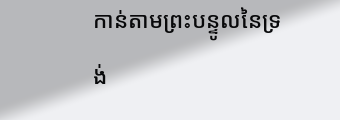កាន់តាមព្រះបន្ទូលនៃទ្រង់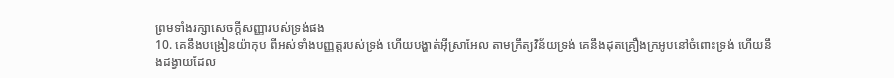ព្រមទាំងរក្សាសេចក្ដីសញ្ញារបស់ទ្រង់ផង
10. គេនឹងបង្រៀនយ៉ាកុប ពីអស់ទាំងបញ្ញត្តរបស់ទ្រង់ ហើយបង្ហាត់អ៊ីស្រាអែល តាមក្រឹត្យវិន័យទ្រង់ គេនឹងដុតគ្រឿងក្រអូបនៅចំពោះទ្រង់ ហើយនឹងដង្វាយដែល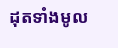ដុតទាំងមូល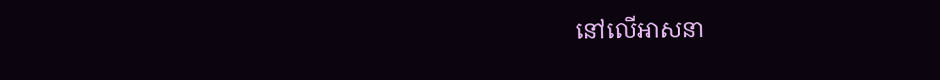នៅលើអាសនា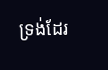ទ្រង់ដែរ